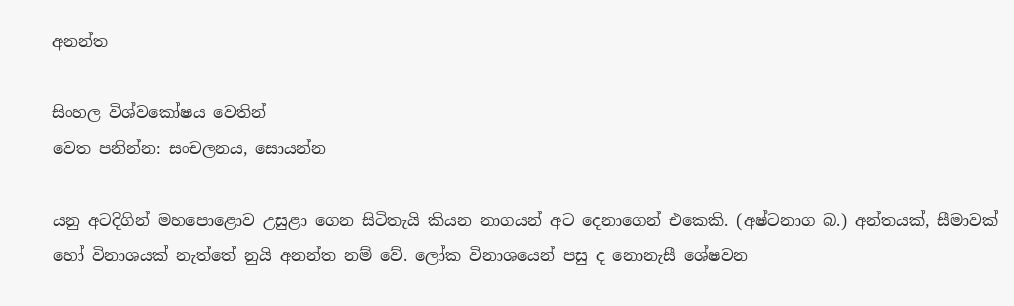අනන්ත

සිංහල විශ්වකෝෂය වෙතින්
වෙත පනින්න: සංචලනය, සොයන්න

යනු අටදිගින් මහපොළොව උසුළා ගෙන සිටිතැයි කියන නාගයන් අට දෙනාගෙන් එකෙකි. (අෂ්ටනාග බ.) අන්තයක්, සීමාවක් හෝ විනාශයක් නැත්තේ නුයි අනන්ත නම් වේ. ලෝක විනාශයෙන් පසු ද නොනැසී ශේෂවන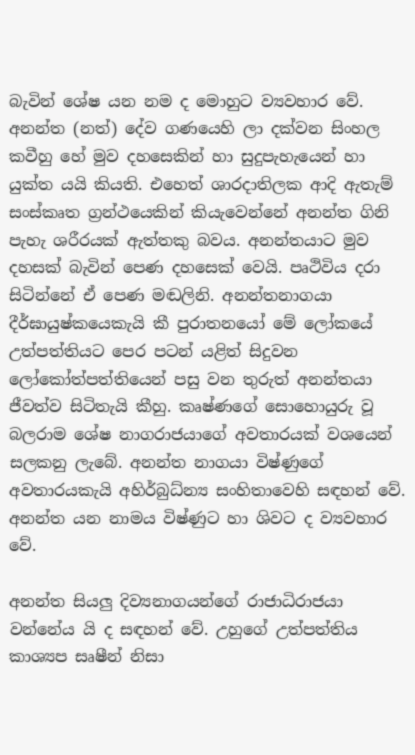බැවින් ශේෂ යන නම ද මොහුට ව්‍යවහාර වේ. අනන්ත (නත්) දේව ගණයෙහි ලා දක්වන සිංහල කවීහු හේ මුව දහසෙකින් හා සුදුපැහැයෙන් හා යුක්ත යයි කියති. එහෙත් ශාරදාතිලක ආදි ඇතැම් සංස්කෘත ග්‍රන්ථයෙකින් කියැවෙන්නේ අනන්ත ගිනි පැහැ ශරීරයක් ඇත්තකු බවය. අනන්තයාට මුව දහසක් බැවින් පෙණ දහසෙක් වෙයි. පෘථිවිය දරා සිටින්නේ ඒ පෙණ මඬලිනි. අනන්තනාගයා දීර්ඝායුෂ්කයෙකැයි කී පුරාතනයෝ මේ ලෝකයේ උත්පත්තියට පෙර පටන් යළිත් සිදුවන ලෝකෝත්පත්තියෙන් පසු වන තුරුත් අනන්තයා ජීවත්ව සිටිතැයි කීහු. කෘෂ්ණගේ සොහොයුරු වූ බලරාම ශේෂ නාගරාජයාගේ අවතාරයක් වශයෙන් සලකනු ලැබේ. අනන්ත නාගයා විෂ්ණුගේ අවතාරයකැයි අහිර්බුධ්න්‍ය සංහිතාවෙහි සඳහන් වේ. අනන්ත යන නාමය විෂ්ණුට හා ශිවට ද ව්‍යවහාර වේ.

අනන්ත සියලු දිව්‍යනාගයන්ගේ රාජාධිරාජයා වන්නේය යි ද සඳහන් වේ. උහුගේ උත්පත්තිය කාශ්‍යප සෘෂීන් නිසා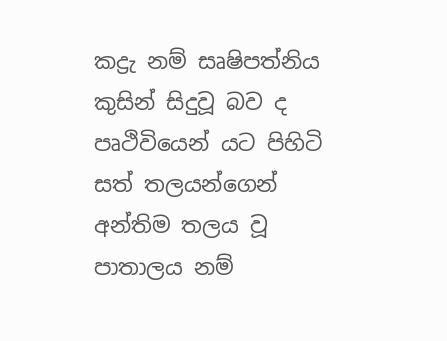කද්‍රැ නම් සෘෂිපත්නිය කුසින් සිදුවූ බව ද පෘථිවියෙන් යට පිහිටි සත් තලයන්ගෙන් අන්තිම තලය වූ පාතාලය නම්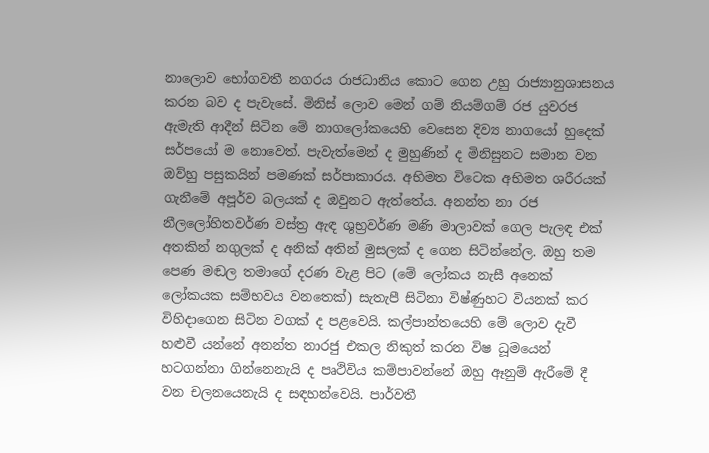නාලොව භෝගවතී නගරය රාජධානිය කොට ගෙන උහු රාජ්‍යානුශාසනය කරන බව ද පැවැසේ. මිනිස් ලොව මෙන් ගම් නියම්ගම් රජ යුවරජ ඇමැති ආදීන් සිටින මේ නාගලෝකයෙහි වෙසෙන දිව්‍ය නාගයෝ හුදෙක් සර්පයෝ ම නොවෙත්. පැවැත්මෙන් ද මුහුණින් ද මිනිසුනට සමාන වන ඔව්හු පසුකයින් පමණක් සර්පාකාරය. අභිමත විටෙක අභිමත ශරීරයක් ගැනීමේ අපූර්ව බලයක් ද ඔවුනට ඇත්තේය. අනන්ත නා රජ නීලලෝහිතවර්ණ වස්ත්‍ර ඇඳ ශුභ්‍රවර්ණ මණි මාලාවක් ගෙල පැලඳ එක් අතකින් නගුලක් ද අනික් අතින් මුසලක් ද ගෙන සිටින්නේල. ඔහු තම පෙණ මඬල තමාගේ දරණ වැළ පිට (මේ ලෝකය නැසී අනෙක් ලෝකයක සම්භවය වනතෙක්) සැතැපී සිටිනා විෂ්ණුහට වියනක් කර විහිදාගෙන සිටින වගක් ද පළවෙයි. කල්පාන්තයෙහි මේ ලොව දැවී හළුවී යන්නේ අනන්ත නාරජු එකල නිකුත් කරන විෂ ධූමයෙන් හටගන්නා ගින්නෙනැයි ද පෘථිවිය කම්පාවන්නේ ඔහු ඈනුම් ඇරීමේ දී වන චලනයෙනැයි ද සඳහන්වෙයි. පාර්වතී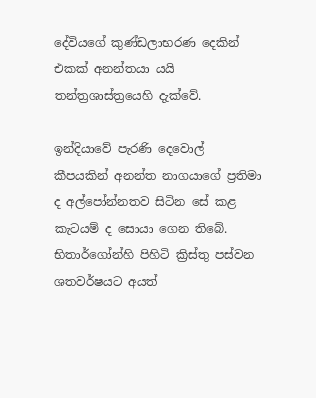දේවියගේ කුණ්ඩලාභරණ දෙකින් එකක් අනන්තයා යයි තන්ත්‍රශාස්ත්‍රයෙහි දැක්වේ.

ඉන්දියාවේ පැරණි දෙවොල් කීපයකින් අනන්ත නාගයාගේ ප්‍රතිමා ද අල්පෝන්නතව සිටින සේ කළ කැටයම් ද සොයා ගෙන තිබේ. භිතාර්ගෝන්හි පිහිටි ක්‍රිස්තු පස්වන ශතවර්ෂයට අයත්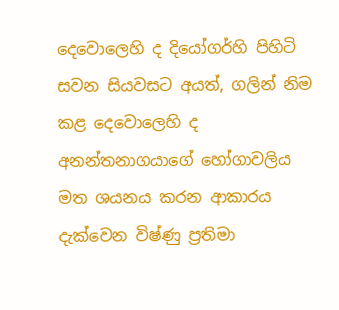දෙවොලෙහි ද දියෝගර්හි පිහිටි සවන සියවසට අයත්, ගලින් නිම කළ දෙවොලෙහි ද අනන්තනාගයාගේ හෝගාවලිය මත ශයනය කරන ආකාරය දැක්වෙන විෂ්ණු ප්‍රතිමා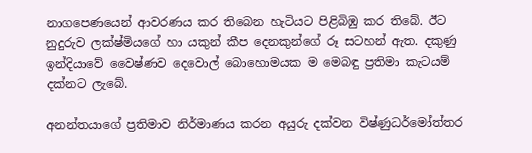නාගපෙණයෙන් ආවරණය කර තිබෙන හැටියට පිළිබිඹු කර තිබේ. ඊට නුදුරුව ලක්ෂ්මියගේ හා යකුන් කීප දෙනකුන්ගේ රූ සටහන් ඇත. දකුණු ඉන්දියාවේ වෛෂ්ණව දෙවොල් බොහොමයක ම මෙබඳු ප්‍රතිමා කැටයම් දක්නට ලැබේ.

අනන්තයාගේ ප්‍රතිමාව නිර්මාණය කරන අයුරු දක්වන විෂ්ණුධර්මෝත්තර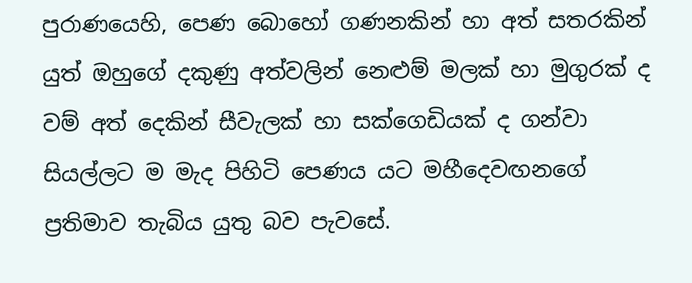පුරාණයෙහි, පෙණ බොහෝ ගණනකින් හා අත් සතරකින් යුත් ඔහුගේ දකුණු අත්වලින් නෙළුම් මලක් හා මුගුරක් ද වම් අත් දෙකින් සීවැලක් හා සක්ගෙඩියක් ද ගන්වා සියල්ලට ම මැද පිහිටි පෙණය යට මහීදෙවඟනගේ ප්‍රතිමාව තැබිය යුතු බව පැවසේ.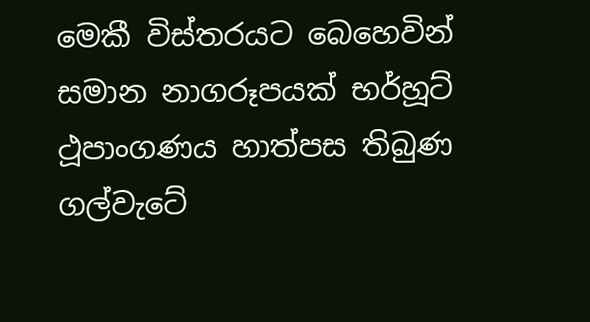මෙකී විස්තරයට බෙහෙවින් සමාන නාගරූපයක් භර්හූට් ථූපාංගණය හාත්පස තිබුණ ගල්වැටේ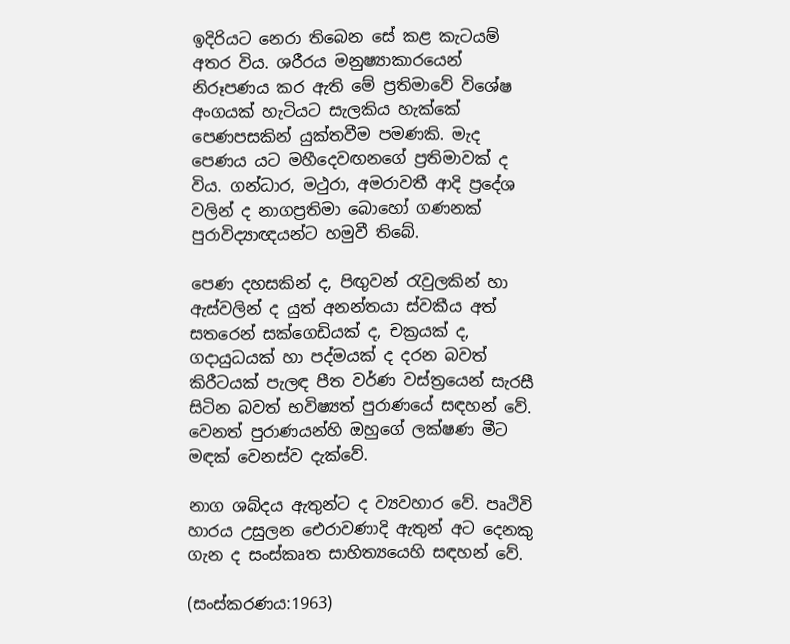ඉදිරියට නෙරා තිබෙන සේ කළ කැටයම් අතර විය. ශරීරය මනුෂ්‍යාකාරයෙන් නිරූපණය කර ඇති මේ ප්‍රතිමාවේ විශේෂ අංගයක් හැටියට සැලකිය හැක්කේ පෙණපසකින් යුක්තවීම පමණකි. මැද පෙණය යට මහීදෙවඟනගේ ප්‍රතිමාවක් ද විය. ගන්ධාර, මථුරා, අමරාවතී ආදි ප්‍රදේශ වලින් ද නාගප්‍රතිමා බොහෝ ගණනක් පුරාවිද්‍යාඥයන්ට හමුවී තිබේ.

පෙණ දහසකින් ද, පිඟුවන් රැවුලකින් හා ඇස්වලින් ද යුත් අනන්තයා ස්වකීය අත් සතරෙන් සක්ගෙඩියක් ද, චක්‍රයක් ද, ගදායුධයක් හා පද්මයක් ද දරන බවත් කිරීටයක් පැලඳ පීත වර්ණ වස්ත්‍රයෙන් සැරසී සිටින බවත් භවිෂ්‍යත් පුරාණයේ සඳහන් වේ. වෙනත් පුරාණයන්හි ඔහුගේ ලක්ෂණ මීට මඳක් වෙනස්ව දැක්වේ.

නාග ශබ්දය ඇතුන්ට ද ව්‍යවහාර වේ. පෘථිවි හාරය උසුලන ඓරාවණාදි ඇතුන් අට දෙනකු ගැන ද සංස්කෘත සාහිත්‍යයෙහි සඳහන් වේ.

(සංස්කරණය:1963)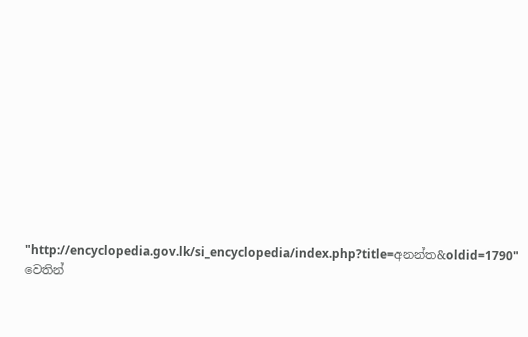"http://encyclopedia.gov.lk/si_encyclopedia/index.php?title=අනන්ත&oldid=1790" වෙතින්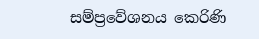සම්ප්‍රවේශනය කෙරිණි